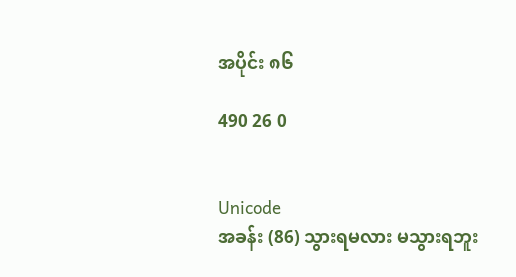အပိုင်း ၈၆

490 26 0


Unicode
အခန်း (86) သွားရမလား မသွားရဘူး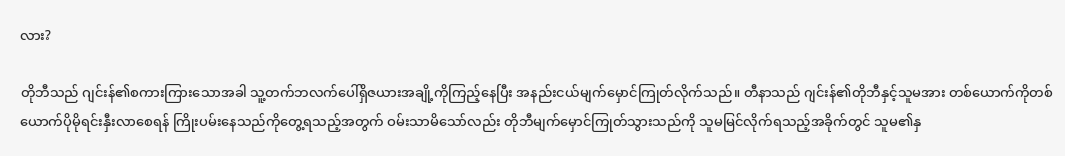လား?

တိုဘီသည် ဂျင်းန်၏စကားကြားသောအခါ သူ့တက်ဘလက်ပေါ်ရှိဇယားအချို့ကိုကြည့်နေပြီး အနည်းငယ်မျက်မှောင်ကြုတ်လိုက်သည်။ တီနာသည် ဂျင်းန်၏တိုဘီနှင့်သူမအား တစ်ယောက်ကိုတစ်ယောက်ပိုမိုရင်းနှီးလာစေရန် ကြိုးပမ်းနေသည်ကိုတွေ့ရသည့်အတွက် ဝမ်းသာမိသော်လည်း တိုဘီမျက်မှောင်ကြုတ်သွားသည်ကို သူမမြင်လိုက်ရသည့်အခိုက်တွင် သူမ၏နှ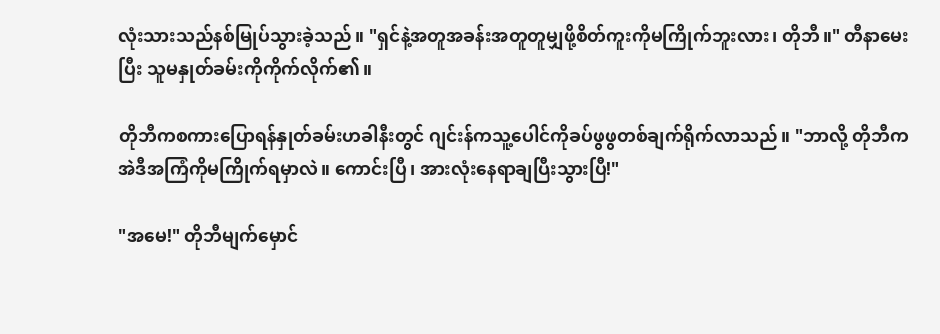လုံးသားသည်နစ်မြုပ်သွားခဲ့သည်။ "ရှင်နဲ့အတူအခန်းအတူတူမျှဖို့စိတ်ကူးကိုမကြိုက်ဘူးလား၊ တိုဘီ။" တီနာမေးပြီး သူမနှုတ်ခမ်းကိုကိုက်လိုက်၏။

တိုဘီကစကားပြောရန်နှုတ်ခမ်းဟခါနီးတွင် ဂျင်းန်ကသူ့ပေါင်ကိုခပ်ဖွဖွတစ်ချက်ရိုက်လာသည်။ "ဘာလို့ တိုဘီက အဲဒီအကြံကိုမကြိုက်ရမှာလဲ။ ကောင်းပြီ၊ အားလုံးနေရာချပြီးသွားပြီ!"

"အမေ!" တိုဘီမျက်မှောင်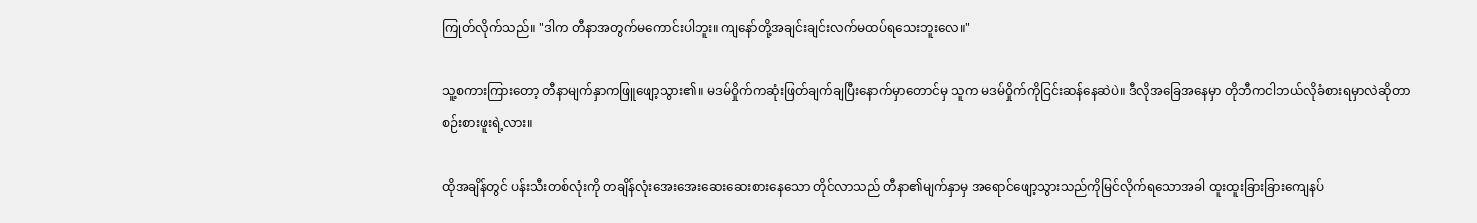ကြုတ်လိုက်သည်။ "ဒါက တီနာအတွက်မကောင်းပါဘူး။ ကျနော်တို့အချင်းချင်းလက်မထပ်ရသေးဘူးလေ။"

သူ့စကားကြားတော့ တီနာမျက်နှာကဖြူဖျော့သွား၏။ မဒမ်ဝှိုက်ကဆုံးဖြတ်ချက်ချပြီးနောက်မှာတောင်မှ သူက မဒမ်ဝှိုက်ကိုငြင်းဆန်နေဆဲပဲ။ ဒီလိုအခြေအနေမှာ တိုဘီကငါဘယ်လိုခံစားရမှာလဲဆိုတာ စဉ်းစားဖူးရဲ့လား။

ထိုအချိန်တွင် ပန်းသီးတစ်လုံးကို တချိန်လုံးအေးအေးဆေးဆေးစားနေသော တိုင်လာသည် တီနာ၏မျက်နှာမှ အရောင်ဖျော့သွားသည်ကိုမြင်လိုက်ရသောအခါ ထူးထူးခြားခြားကျေနပ်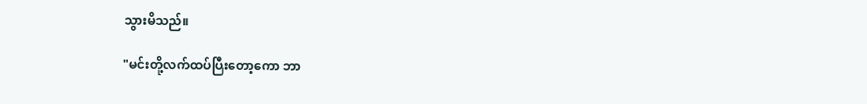သွားမိသည်။

"မင်းတို့လက်ထပ်ပြီးတော့ကော ဘာ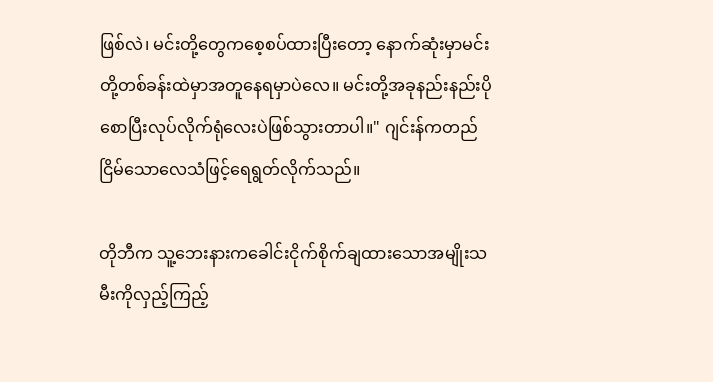ဖြစ်လဲ၊ မင်းတို့တွေကစေ့စပ်ထားပြီးတော့ နောက်ဆုံးမှာမင်းတို့တစ်ခန်းထဲမှာအတူနေရမှာပဲလေ။ မင်းတို့အခုနည်းနည်းပိုစောပြီးလုပ်လိုက်ရုံလေးပဲဖြစ်သွားတာပါ။" ဂျင်းန်ကတည်ငြိမ်သောလေသံဖြင့်ရေရွတ်လိုက်သည်။

တိုဘီက သူ့ဘေးနားကခေါင်းငိုက်စိုက်ချထားသောအမျိုးသမီးကိုလှည့်ကြည့်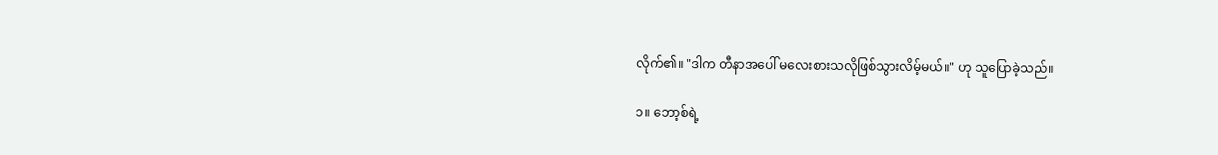လိုက်၏။ "ဒါက တီနာအပေါ် မလေးစားသလိုဖြစ်သွားလိမ့်မယ်။" ဟု သူပြောခဲ့သည်။

၁။ ဘော့စ်ရဲ့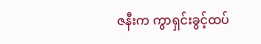ဇနီးက ကွာရှင်းခွင့်ထပ်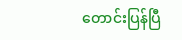တောင်းပြန်ပြီ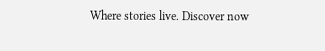Where stories live. Discover now